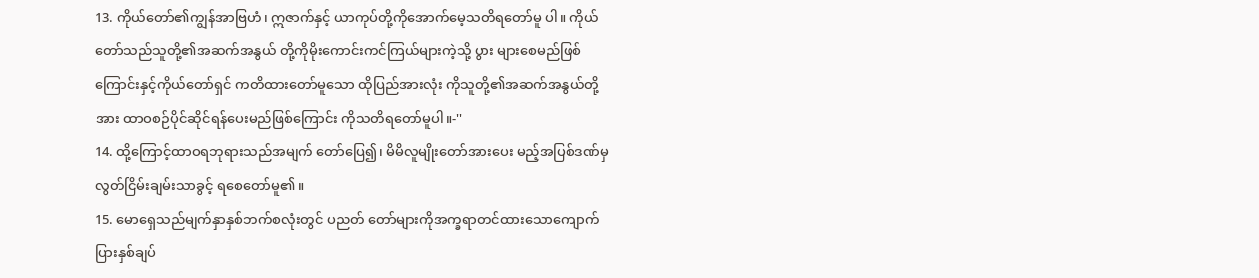13. ကိုယ်တော်၏ကျွန်အာဗြဟံ၊ ဣဇာက်နှင့် ယာကုပ်တို့ကိုအောက်မေ့သတိရတော်မူ ပါ။ ကိုယ်တော်သည်သူတို့၏အဆက်အနွယ် တို့ကိုမိုးကောင်းကင်ကြယ်များကဲ့သို့ ပွား များစေမည်ဖြစ်ကြောင်းနှင့်ကိုယ်တော်ရှင် ကတိထားတော်မူသော ထိုပြည်အားလုံး ကိုသူတို့၏အဆက်အနွယ်တို့အား ထာဝစဉ်ပိုင်ဆိုင်ရန်ပေးမည်ဖြစ်ကြောင်း ကိုသတိရတော်မူပါ။-''
14. ထို့ကြောင့်ထာဝရဘုရားသည်အမျက် တော်ပြေ၍၊ မိမိလူမျိုးတော်အားပေး မည့်အပြစ်ဒဏ်မှလွတ်ငြိမ်းချမ်းသာခွင့် ရစေတော်မူ၏။
15. မောရှေသည်မျက်နှာနှစ်ဘက်စလုံးတွင် ပညတ် တော်များကိုအက္ခရာတင်ထားသောကျောက် ပြားနှစ်ချပ်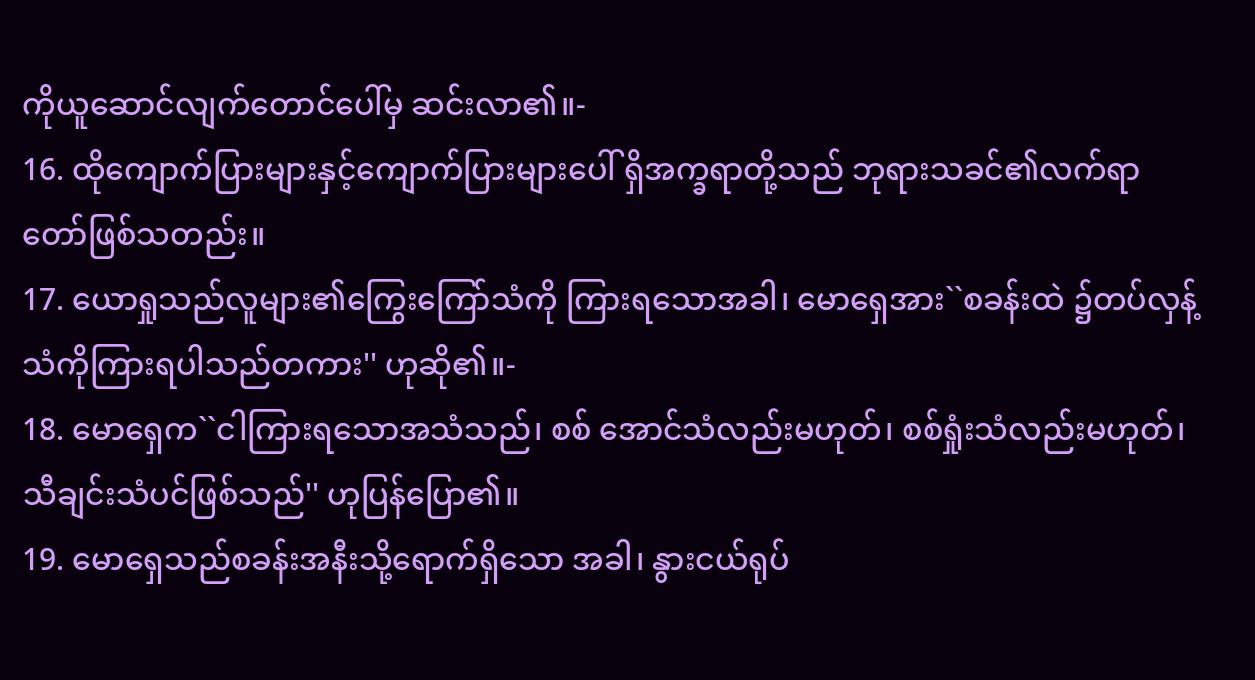ကိုယူဆောင်လျက်တောင်ပေါ်မှ ဆင်းလာ၏။-
16. ထိုကျောက်ပြားများနှင့်ကျောက်ပြားများပေါ် ရှိအက္ခရာတို့သည် ဘုရားသခင်၏လက်ရာ တော်ဖြစ်သတည်း။
17. ယောရှုသည်လူများ၏ကြွေးကြော်သံကို ကြားရသောအခါ၊ မောရှေအား``စခန်းထဲ ၌တပ်လှန့်သံကိုကြားရပါသည်တကား'' ဟုဆို၏။-
18. မောရှေက``ငါကြားရသောအသံသည်၊ စစ် အောင်သံလည်းမဟုတ်၊ စစ်ရှုံးသံလည်းမဟုတ်၊ သီချင်းသံပင်ဖြစ်သည်'' ဟုပြန်ပြော၏။
19. မောရှေသည်စခန်းအနီးသို့ရောက်ရှိသော အခါ၊ နွားငယ်ရုပ်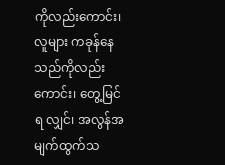ကိုလည်းကောင်း၊ လူများ ကခုန်နေသည်ကိုလည်းကောင်း၊ တွေ့မြင်ရ လျှင်၊ အလွန်အမျက်ထွက်သ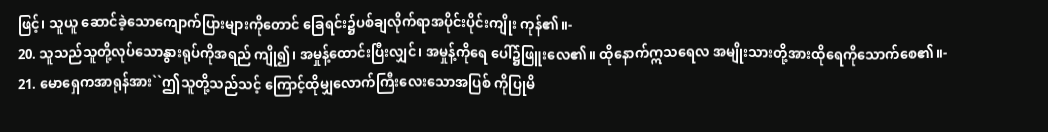ဖြင့်၊ သူယူ ဆောင်ခဲ့သောကျောက်ပြားများကိုတောင် ခြေရင်း၌ပစ်ချလိုက်ရာအပိုင်းပိုင်းကျိုး ကုန်၏။-
20. သူသည်သူတို့လုပ်သောနွားရုပ်ကိုအရည် ကျို၍၊ အမှုန့်ထောင်းပြီးလျှင်၊ အမှုန့်ကိုရေ ပေါ်၌ဖြူးလေ၏။ ထိုနောက်ဣသရေလ အမျိုးသားတို့အားထိုရေကိုသောက်စေ၏။-
21. မောရှေကအာရုန်အား``ဤသူတို့သည်သင့် ကြောင့်ထိုမျှလောက်ကြီးလေးသောအပြစ် ကိုပြုမိ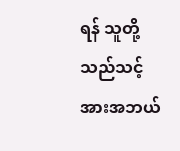ရန် သူတို့သည်သင့်အားအဘယ်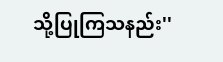သို့ပြုကြသနည်း''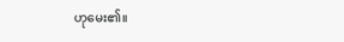ဟုမေး၏။